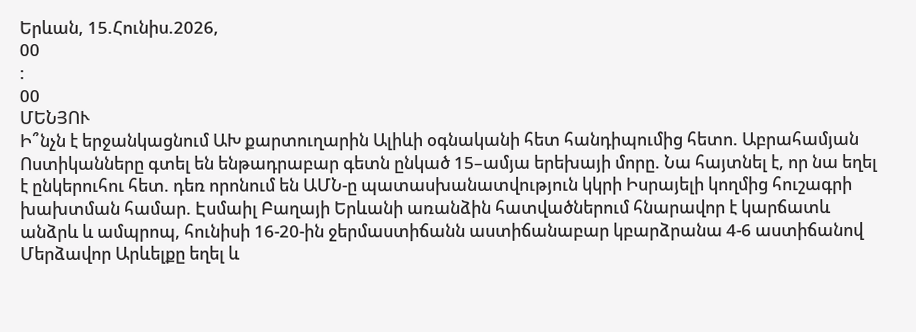Երևան, 15.Հունիս.2026,
00
:
00
ՄԵՆՅՈՒ
Ի՞նչն է երջանկացնում ԱԽ քարտուղարին Ալիևի օգնականի հետ հանդիպումից հետո. Աբրահամյան Ոստիկանները գտել են ենթադրաբար գետն ընկած 15–ամյա երեխայի մորը. Նա հայտնել է, որ նա եղել է ընկերուհու հետ. դեռ որոնում են ԱՄՆ-ը պատասխանատվություն կկրի Իսրայելի կողմից հուշագրի խախտման համար. Էսմաիլ Բաղայի Երևանի առանձին հատվածներում հնարավոր է կարճատև անձրև և ամպրոպ, հունիսի 16-20-ին ջերմաստիճանն աստիճանաբար կբարձրանա 4-6 աստիճանով Մերձավոր Արևելքը եղել և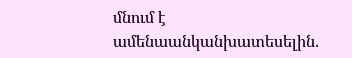մնում է ամենաանկանխատեսելին.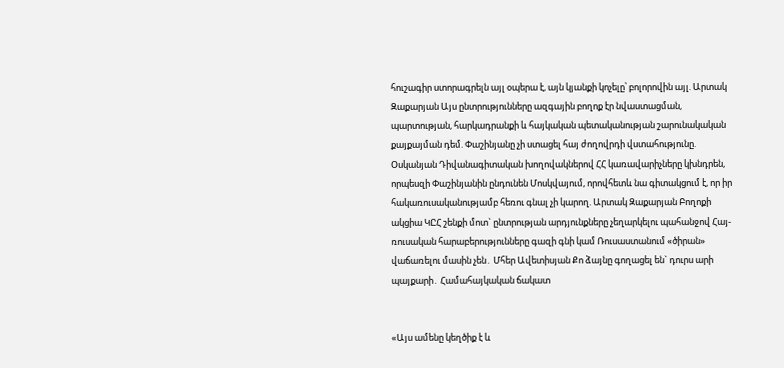հուշագիր ստորագրելն այլ օպերա է, այն կյանքի կոչելը՝ բոլորովին այլ. Արտակ Զաքարյան Այս ընտրությունները ազգային բողոք էր նվաստացման, պարտության, հարկադրանքի և հայկական պետականության շարունակական քայքայման դեմ. Փաշինյանը չի ստացել հայ ժողովրդի վստահությունը. Օսկանյան Դիվանագիտական խողովակներով ՀՀ կառավարիչները կխնդրեն, որպեսզի Փաշինյանին ընդունեն Մոսկվայում, որովհետև նա գիտակցում է, որ իր հակառուսականությամբ հեռու գնալ չի կարող. Արտակ Զաքարյան Բողոքի ակցիա ԿԸՀ շենքի մոտ` ընտրության արդյունքները չեղարկելու պահանջով Հայ- ռուսական հարաբերությունները գազի գնի կամ Ռուսաստանում «ծիրան» վաճառելու մասին չեն․ Մհեր Ավետիսյան Քո ձայնը գողացել են` դուրս արի պայքարի․ Համահայկական ճակատ


«Այս ամենը կեղծիք է և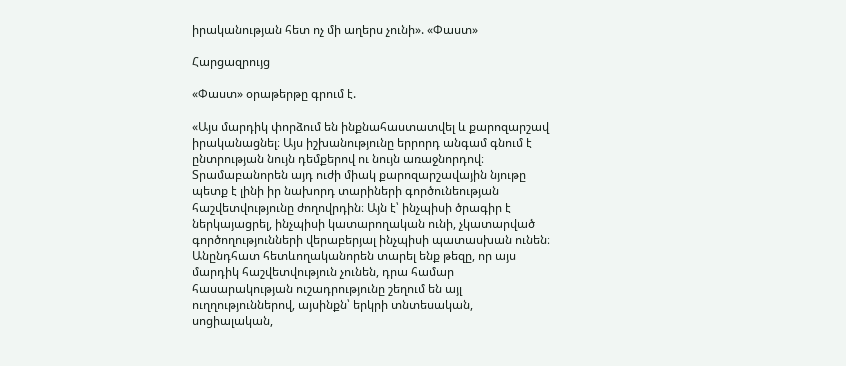իրականության հետ ոչ մի աղերս չունի». «Փաստ»

Հարցազրույց

«Փաստ» օրաթերթը գրում է.

«Այս մարդիկ փորձում են ինքնահաստատվել և քարոզարշավ իրականացնել։ Այս իշխանությունը երրորդ անգամ գնում է ընտրության նույն դեմքերով ու նույն առաջնորդով։ Տրամաբանորեն այդ ուժի միակ քարոզարշավային նյութը պետք է լինի իր նախորդ տարիների գործունեության հաշվետվությունը ժողովրդին։ Այն է՝ ինչպիսի ծրագիր է ներկայացրել, ինչպիսի կատարողական ունի, չկատարված գործողությունների վերաբերյալ ինչպիսի պատասխան ունեն։ Անընդհատ հետևողականորեն տարել ենք թեզը, որ այս մարդիկ հաշվետվություն չունեն, դրա համար հասարակության ուշադրությունը շեղում են այլ ուղղություններով, այսինքն՝ երկրի տնտեսական, սոցիալական,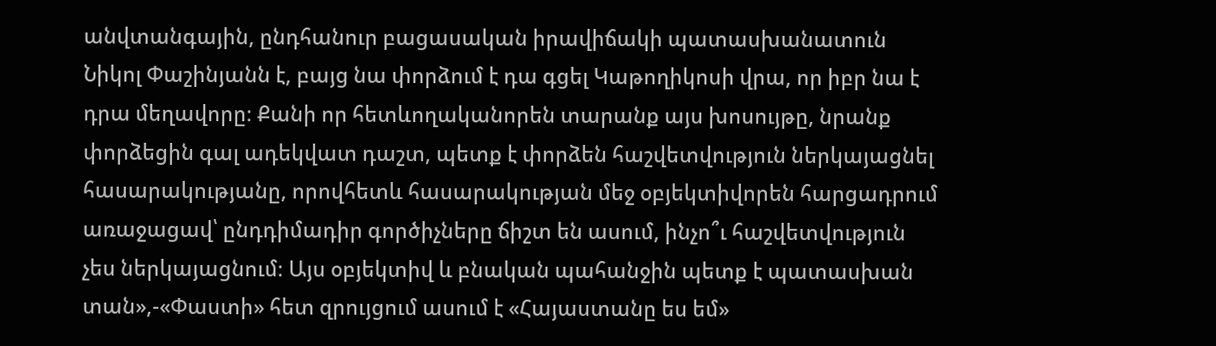անվտանգային, ընդհանուր բացասական իրավիճակի պատասխանատուն Նիկոլ Փաշինյանն է, բայց նա փորձում է դա գցել Կաթողիկոսի վրա, որ իբր նա է դրա մեղավորը։ Քանի որ հետևողականորեն տարանք այս խոսույթը, նրանք փորձեցին գալ ադեկվատ դաշտ, պետք է փորձեն հաշվետվություն ներկայացնել հասարակությանը, որովհետև հասարակության մեջ օբյեկտիվորեն հարցադրում առաջացավ՝ ընդդիմադիր գործիչները ճիշտ են ասում, ինչո՞ւ հաշվետվություն չես ներկայացնում։ Այս օբյեկտիվ և բնական պահանջին պետք է պատասխան տան»,-«Փաստի» հետ զրույցում ասում է «Հայաստանը ես եմ»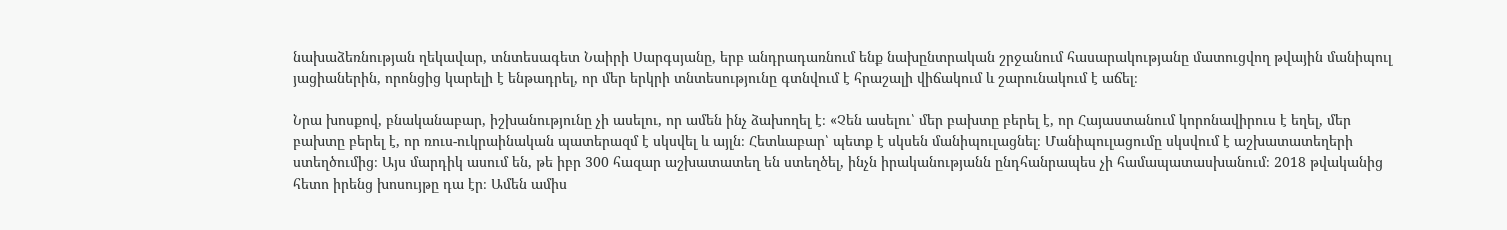նախաձեռնության ղեկավար, տնտեսագետ Նաիրի Սարգսյանը, երբ անդրադառնում ենք նախընտրական շրջանում հասարակությանը մատուցվող թվային մանիպուլ յացիաներին, որոնցից կարելի է ենթադրել, որ մեր երկրի տնտեսությունը գտնվում է հրաշալի վիճակում և շարունակում է աճել։

Նրա խոսքով, բնականաբար, իշխանությունը չի ասելու, որ ամեն ինչ ձախողել է։ «Չեն ասելու՝ մեր բախտը բերել է, որ Հայաստանում կորոնավիրուս է եղել, մեր բախտը բերել է, որ ռուս-ուկրաինական պատերազմ է սկսվել և այլն։ Հետևաբար՝ պետք է սկսեն մանիպուլացնել։ Մանիպուլացումը սկսվում է աշխատատեղերի ստեղծումից։ Այս մարդիկ ասում են, թե իբր 300 հազար աշխատատեղ են ստեղծել, ինչն իրականությանն ընդհանրապես չի համապատասխանում։ 2018 թվականից հետո իրենց խոսույթը դա էր։ Ամեն ամիս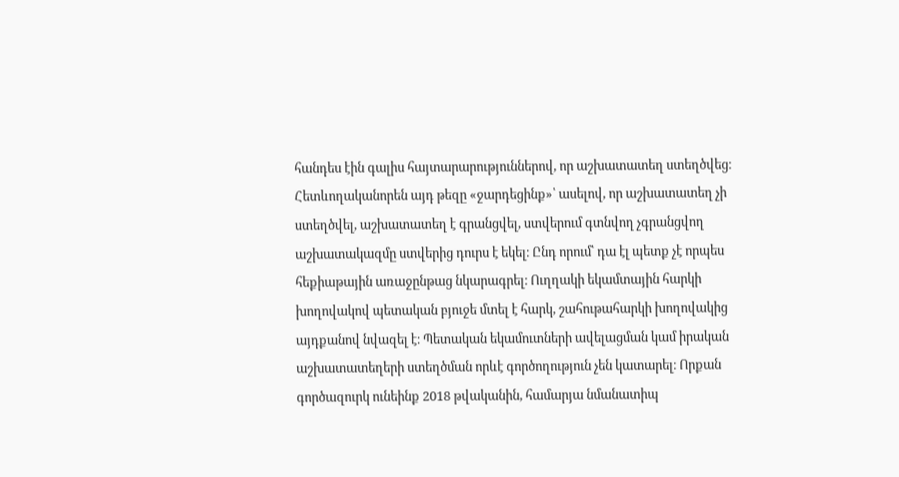հանդես էին գալիս հայտարարություններով, որ աշխատատեղ ստեղծվեց։ Հետևողականորեն այդ թեզը «ջարդեցինք»՝ ասելով, որ աշխատատեղ չի ստեղծվել, աշխատատեղ է գրանցվել, ստվերում գտնվող չգրանցվող աշխատակազմը ստվերից դուրս է եկել։ Ընդ որում՝ դա էլ պետք չէ որպես հեքիաթային առաջընթաց նկարագրել։ Ուղղակի եկամտային հարկի խողովակով պետական բյուջե մտել է հարկ, շահութահարկի խողովակից այդքանով նվազել է։ Պետական եկամուտների ավելացման կամ իրական աշխատատեղերի ստեղծման որևէ գործողություն չեն կատարել։ Որքան գործազուրկ ունեինք 2018 թվականին, համարյա նմանատիպ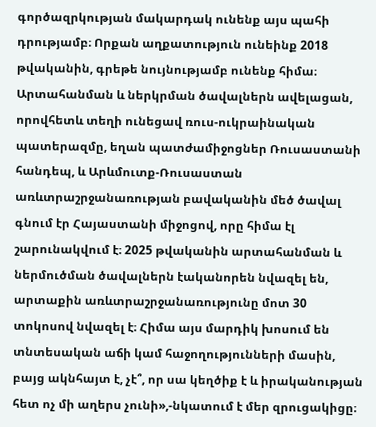գործազրկության մակարդակ ունենք այս պահի դրությամբ։ Որքան աղքատություն ունեինք 2018 թվականին, գրեթե նույնությամբ ունենք հիմա։ Արտահանման և ներկրման ծավալներն ավելացան, որովհետև տեղի ունեցավ ռուս-ուկրաինական պատերազմը, եղան պատժամիջոցներ Ռուսաստանի հանդեպ, և Արևմուտք-Ռուսաստան առևտրաշրջանառության բավականին մեծ ծավալ գնում էր Հայաստանի միջոցով, որը հիմա էլ շարունակվում է։ 2025 թվականին արտահանման և ներմուծման ծավալներն էականորեն նվազել են, արտաքին առևտրաշրջանառությունը մոտ 30 տոկոսով նվազել է։ Հիմա այս մարդիկ խոսում են տնտեսական աճի կամ հաջողությունների մասին, բայց ակնհայտ է, չէ՞, որ սա կեղծիք է և իրականության հետ ոչ մի աղերս չունի»,-նկատում է մեր զրուցակիցը։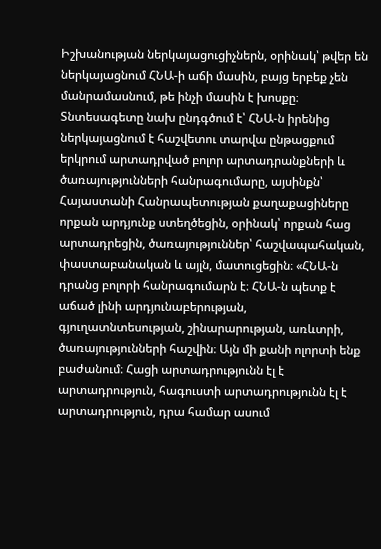Իշխանության ներկայացուցիչներն, օրինակ՝ թվեր են ներկայացնում ՀՆԱ-ի աճի մասին, բայց երբեք չեն մանրամասնում, թե ինչի մասին է խոսքը։ Տնտեսագետը նախ ընդգծում է՝ ՀՆԱ-ն իրենից ներկայացնում է հաշվետու տարվա ընթացքում երկրում արտադրված բոլոր արտադրանքների և ծառայությունների հանրագումարը, այսինքն՝ Հայաստանի Հանրապետության քաղաքացիները որքան արդյունք ստեղծեցին, օրինակ՝ որքան հաց արտադրեցին, ծառայություններ՝ հաշվապահական, փաստաբանական և այլն, մատուցեցին։ «ՀՆԱ-ն դրանց բոլորի հանրագումարն է։ ՀՆԱ-ն պետք է աճած լինի արդյունաբերության, գյուղատնտեսության, շինարարության, առևտրի, ծառայությունների հաշվին։ Այն մի քանի ոլորտի ենք բաժանում։ Հացի արտադրությունն էլ է արտադրություն, հագուստի արտադրությունն էլ է արտադրություն, դրա համար ասում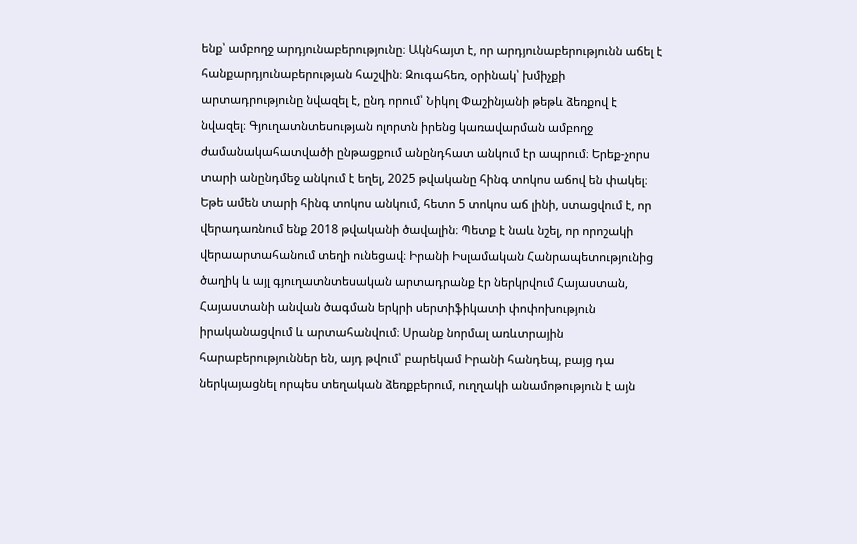ենք՝ ամբողջ արդյունաբերությունը։ Ակնհայտ է, որ արդյունաբերությունն աճել է հանքարդյունաբերության հաշվին։ Զուգահեռ, օրինակ՝ խմիչքի արտադրությունը նվազել է, ընդ որում՝ Նիկոլ Փաշինյանի թեթև ձեռքով է նվազել։ Գյուղատնտեսության ոլորտն իրենց կառավարման ամբողջ ժամանակահատվածի ընթացքում անընդհատ անկում էր ապրում։ Երեք-չորս տարի անընդմեջ անկում է եղել, 2025 թվականը հինգ տոկոս աճով են փակել։ Եթե ամեն տարի հինգ տոկոս անկում, հետո 5 տոկոս աճ լինի, ստացվում է, որ վերադառնում ենք 2018 թվականի ծավալին։ Պետք է նաև նշել, որ որոշակի վերաարտահանում տեղի ունեցավ։ Իրանի Իսլամական Հանրապետությունից ծաղիկ և այլ գյուղատնտեսական արտադրանք էր ներկրվում Հայաստան, Հայաստանի անվան ծագման երկրի սերտիֆիկատի փոփոխություն իրականացվում և արտահանվում։ Սրանք նորմալ առևտրային հարաբերություններ են, այդ թվում՝ բարեկամ Իրանի հանդեպ, բայց դա ներկայացնել որպես տեղական ձեռքբերում, ուղղակի անամոթություն է այն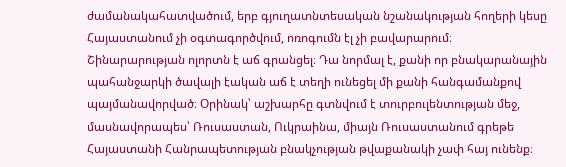ժամանակահատվածում, երբ գյուղատնտեսական նշանակության հողերի կեսը Հայաստանում չի օգտագործվում, ոռոգումն էլ չի բավարարում։ Շինարարության ոլորտն է աճ գրանցել։ Դա նորմալ է, քանի որ բնակարանային պահանջարկի ծավալի էական աճ է տեղի ունեցել մի քանի հանգամանքով պայմանավորված։ Օրինակ՝ աշխարհը գտնվում է տուրբուլենտության մեջ, մասնավորապես՝ Ռուսաստան, Ուկրաինա, միայն Ռուսաստանում գրեթե Հայաստանի Հանրապետության բնակչության թվաքանակի չափ հայ ունենք։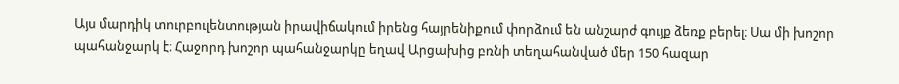Այս մարդիկ տուրբուլենտության իրավիճակում իրենց հայրենիքում փորձում են անշարժ գույք ձեռք բերել։ Սա մի խոշոր պահանջարկ է։ Հաջորդ խոշոր պահանջարկը եղավ Արցախից բռնի տեղահանված մեր 150 հազար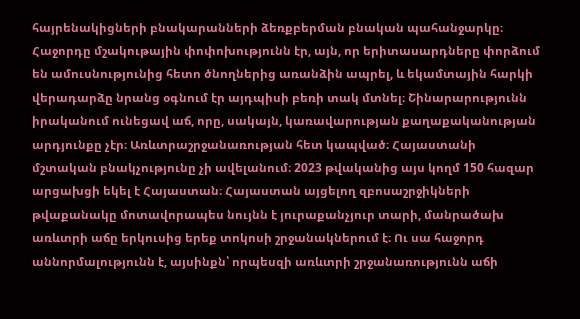հայրենակիցների բնակարանների ձեռքբերման բնական պահանջարկը։ Հաջորդը մշակութային փոփոխությունն էր, այն, որ երիտասարդները փորձում են ամուսնությունից հետո ծնողներից առանձին ապրել, և եկամտային հարկի վերադարձը նրանց օգնում էր այդպիսի բեռի տակ մտնել։ Շինարարությունն իրականում ունեցավ աճ, որը, սակայն, կառավարության քաղաքականության արդյունքը չէր։ Առևտրաշրջանառության հետ կապված։ Հայաստանի մշտական բնակչությունը չի ավելանում։ 2023 թվականից այս կողմ 150 հազար արցախցի եկել է Հայաստան։ Հայաստան այցելող զբոսաշրջիկների թվաքանակը մոտավորապես նույնն է յուրաքանչյուր տարի, մանրածախ առևտրի աճը երկուսից երեք տոկոսի շրջանակներում է։ Ու սա հաջորդ աննորմալությունն է, այսինքն՝ որպեսզի առևտրի շրջանառությունն աճի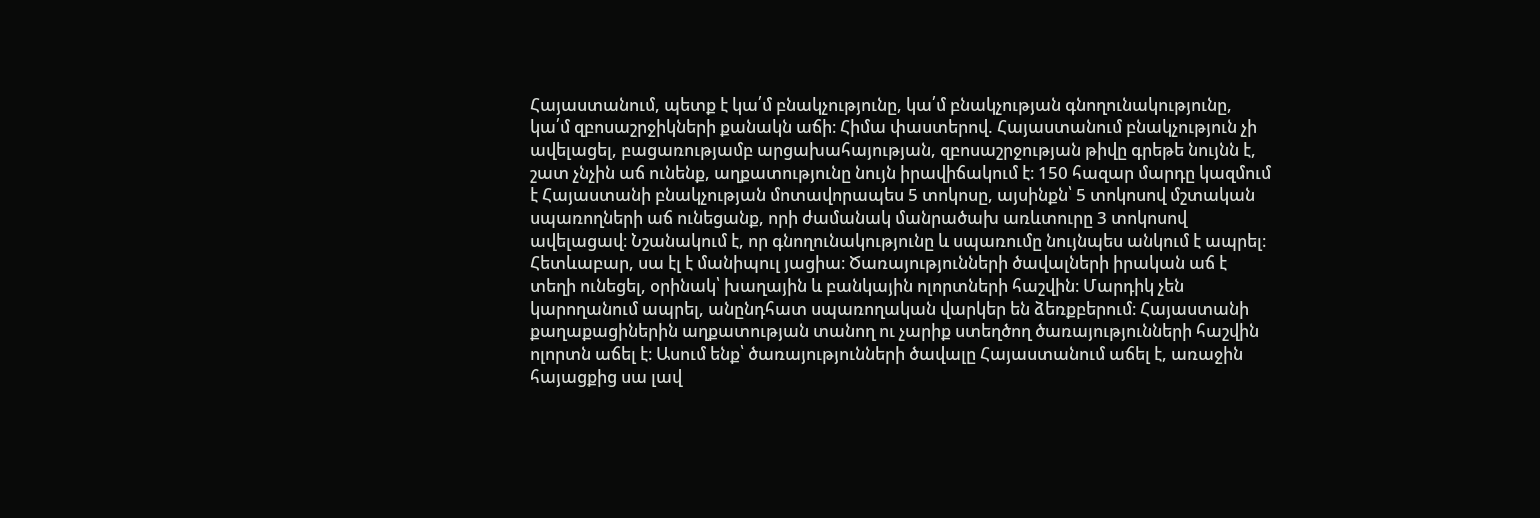Հայաստանում, պետք է կա՛մ բնակչությունը, կա՛մ բնակչության գնողունակությունը, կա՛մ զբոսաշրջիկների քանակն աճի։ Հիմա փաստերով. Հայաստանում բնակչություն չի ավելացել, բացառությամբ արցախահայության, զբոսաշրջության թիվը գրեթե նույնն է, շատ չնչին աճ ունենք, աղքատությունը նույն իրավիճակում է։ 150 հազար մարդը կազմում է Հայաստանի բնակչության մոտավորապես 5 տոկոսը, այսինքն՝ 5 տոկոսով մշտական սպառողների աճ ունեցանք, որի ժամանակ մանրածախ առևտուրը 3 տոկոսով ավելացավ։ Նշանակում է, որ գնողունակությունը և սպառումը նույնպես անկում է ապրել։ Հետևաբար, սա էլ է մանիպուլ յացիա։ Ծառայությունների ծավալների իրական աճ է տեղի ունեցել, օրինակ՝ խաղային և բանկային ոլորտների հաշվին։ Մարդիկ չեն կարողանում ապրել, անընդհատ սպառողական վարկեր են ձեռքբերում։ Հայաստանի քաղաքացիներին աղքատության տանող ու չարիք ստեղծող ծառայությունների հաշվին ոլորտն աճել է։ Ասում ենք՝ ծառայությունների ծավալը Հայաստանում աճել է, առաջին հայացքից սա լավ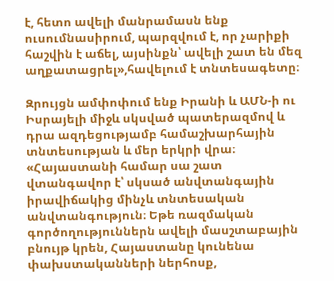է, հետո ավելի մանրամասն ենք ուսումնասիրում, պարզվում է, որ չարիքի հաշվին է աճել, այսինքն՝ ավելի շատ են մեզ աղքատացրել»,հավելում է տնտեսագետը։

Զրույցն ամփոփում ենք Իրանի և ԱՄՆ-ի ու Իսրայելի միջև սկսված պատերազմով և դրա ազդեցությամբ համաշխարհային տնտեսության և մեր երկրի վրա։ «Հայաստանի համար սա շատ վտանգավոր է՝ սկսած անվտանգային իրավիճակից մինչև տնտեսական անվտանգություն։ Եթե ռազմական գործողություններն ավելի մասշտաբային բնույթ կրեն, Հայաստանը կունենա փախստականների ներհոսք,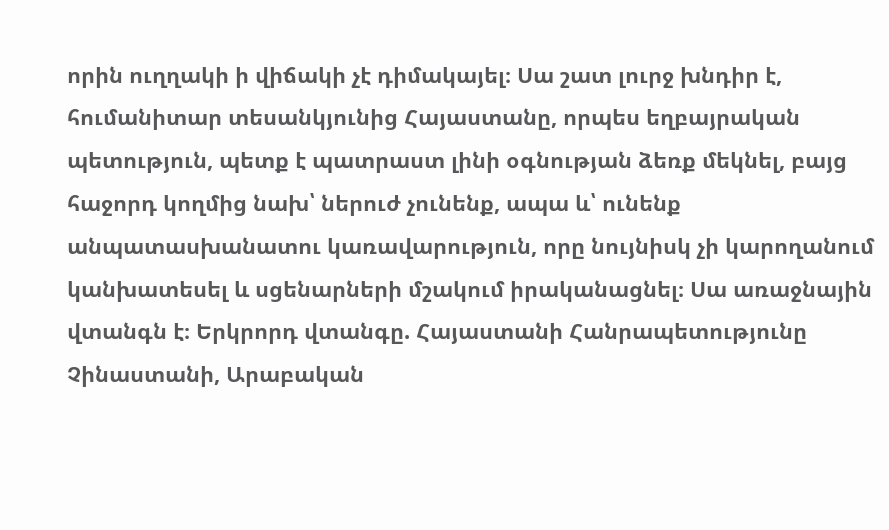որին ուղղակի ի վիճակի չէ դիմակայել։ Սա շատ լուրջ խնդիր է, հումանիտար տեսանկյունից Հայաստանը, որպես եղբայրական պետություն, պետք է պատրաստ լինի օգնության ձեռք մեկնել, բայց հաջորդ կողմից նախ՝ ներուժ չունենք, ապա և՝ ունենք անպատասխանատու կառավարություն, որը նույնիսկ չի կարողանում կանխատեսել և սցենարների մշակում իրականացնել։ Սա առաջնային վտանգն է։ Երկրորդ վտանգը. Հայաստանի Հանրապետությունը Չինաստանի, Արաբական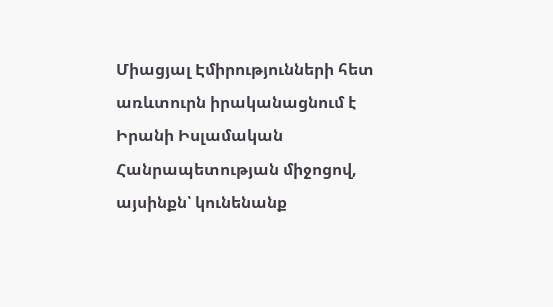Միացյալ Էմիրությունների հետ առևտուրն իրականացնում է Իրանի Իսլամական Հանրապետության միջոցով, այսինքն՝ կունենանք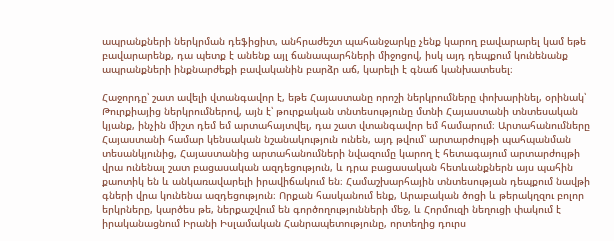ապրանքների ներկրման դեֆիցիտ, անհրաժեշտ պահանջարկը չենք կարող բավարարել կամ եթե բավարարենք, դա պետք է անենք այլ ճանապարհների միջոցով, իսկ այդ դեպքում կունենանք ապրանքների ինքնարժեքի բավականին բարձր աճ, կարելի է գնաճ կանխատեսել։

Հաջորդը՝ շատ ավելի վտանգավոր է, եթե Հայաստանը որոշի ներկրումները փոխարինել, օրինակ՝ Թուրքիայից ներկրումներով, այն է՝ թուրքական տնտեսությունը մտնի Հայաստանի տնտեսական կյանք, ինչին միշտ դեմ եմ արտահայտվել, դա շատ վտանգավոր եմ համարում։ Արտահանումները Հայաստանի համար կենսական նշանակություն ունեն, այդ թվում՝ արտարժույթի պահպանման տեսանկյունից, Հայաստանից արտահանումների նվազումը կարող է հետագայում արտարժույթի վրա ունենալ շատ բացասական ազդեցություն, և դրա բացասական հետևանքներն այս պահին քաոտիկ են և անկառավարելի իրավիճակում են։ Համաշխարհային տնտեսության դեպքում նավթի գների վրա կունենա ազդեցություն։ Որքան հասկանում ենք, Արաբական ծոցի և թերակղզու բոլոր երկրները, կարծես թե, ներքաշվում են գործողությունների մեջ, և Հորմուզի նեղուցի փակում է իրականացնում Իրանի Իսլամական Հանրապետությունը, որտեղից դուրս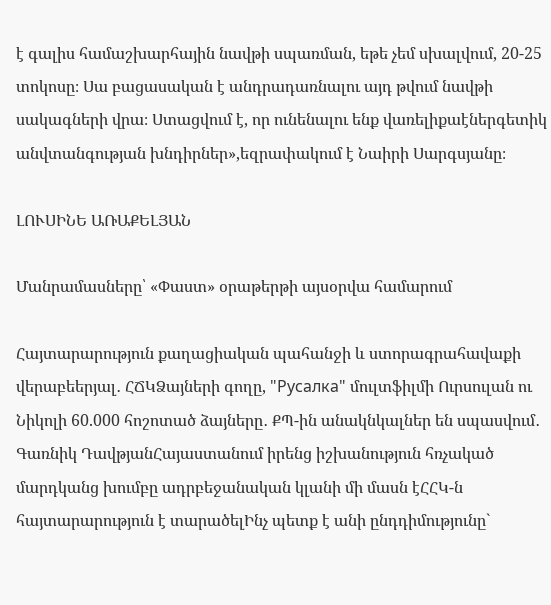է գալիս համաշխարհային նավթի սպառման, եթե չեմ սխալվում, 20-25 տոկոսը։ Սա բացասական է անդրադառնալու այդ թվում նավթի սակագների վրա։ Ստացվում է, որ ունենալու ենք վառելիքաէներգետիկ անվտանգության խնդիրներ»,եզրափակում է Նաիրի Սարգսյանը։

ԼՈՒՍԻՆԵ ԱՌԱՔԵԼՅԱՆ

Մանրամասները՝ «Փաստ» օրաթերթի այսօրվա համարում

Հայտարարություն քաղացիական պահանջի և ստորագրահավաքի վերաբեերյալ․ ՀՃԿՁայների գողը, "Русалка" մուլտֆիլմի Ուրսուլան ու Նիկոլի 60.000 հոշոտած ձայները․ ՔՊ-ին անակնկալներ են սպասվում․ Գառնիկ ԴավթյանՀայաստանում իրենց իշխանություն հռչակած մարդկանց խումբը ադրբեջանական կլանի մի մասն էՀՀԿ-ն հայտարարություն է տարածելԻնչ պետք է անի ընդդիմությունը`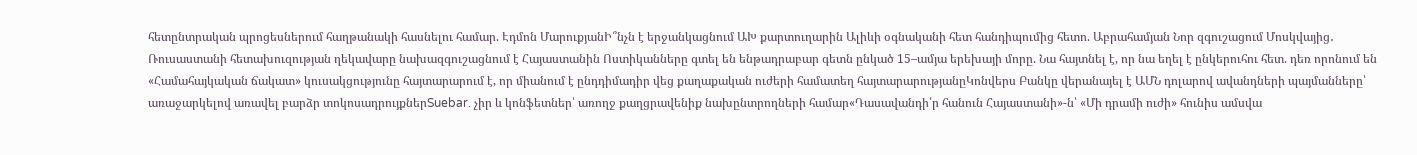հետընտրական պրոցեսներում հաղթանակի հասնելու համար. Էդմոն ՄարուքյանԻ՞նչն է երջանկացնում ԱԽ քարտուղարին Ալիևի օգնականի հետ հանդիպումից հետո. Աբրահամյան Նոր զգուշացում Մոսկվայից․ Ռուսաստանի հետախուզության ղեկավարը նախազգուշացնում է Հայաստանին Ոստիկանները գտել են ենթադրաբար գետն ընկած 15–ամյա երեխայի մորը. Նա հայտնել է, որ նա եղել է ընկերուհու հետ. դեռ որոնում են «Համահայկական ճակատ» կուսակցությունը հայտարարում է, որ միանում է ընդդիմադիր վեց քաղաքական ուժերի համատեղ հայտարարությանըԿոնվերս Բանկը վերանայել է ԱՄՆ դոլարով ավանդների պայմանները՝ առաջարկելով առավել բարձր տոկոսադրույքներSuebar. չիր և կոնֆետներ՝ առողջ քաղցրավենիք նախընտրողների համար«Դասավանդի՛ր հանուն Հայաստանի»-ն՝ «Մի դրամի ուժի» հունիս ամսվա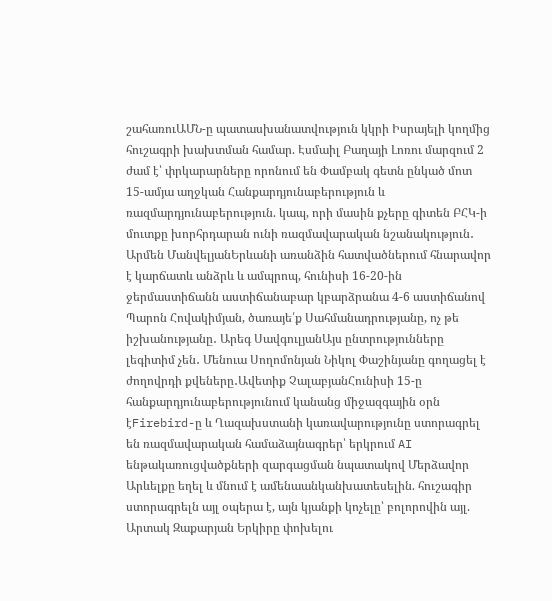շահառուԱՄՆ-ը պատասխանատվություն կկրի Իսրայելի կողմից հուշագրի խախտման համար. Էսմաիլ Բաղայի Լոռու մարզում 2 ժամ է՝ փրկարարները որոնում են Փամբակ գետն ընկած մոտ 15-ամյա աղջկան Հանքարդյունաբերություն և ռազմարդյունաբերություն. կապ, որի մասին քչերը գիտեն ԲՀԿ-ի մուտքը խորհրդարան ունի ռազմավարական նշանակություն․ Արմեն ՄանվելյանԵրևանի առանձին հատվածներում հնարավոր է կարճատև անձրև և ամպրոպ, հունիսի 16-20-ին ջերմաստիճանն աստիճանաբար կբարձրանա 4-6 աստիճանով Պարոն Հովակիմյան, ծառայե՛ք Սահմանադրությանը, ոչ թե իշխանությանը․ Արեգ ՍավգուլյանԱյս ընտրությունները լեգիտիմ չեն․ Մենուա Սողոմոնյան Նիկոլ Փաշինյանը գողացել է ժողովրդի քվեները․Ավետիք ՉալաբյանՀունիսի 15-ը հանքարդյունաբերությունում կանանց միջազգային օրն էFirebird-ը և Ղազախստանի կառավարությունը ստորագրել են ռազմավարական համաձայնագրեր՝ երկրում AI ենթակառուցվածքների զարգացման նպատակով Մերձավոր Արևելքը եղել և մնում է ամենաանկանխատեսելին. հուշագիր ստորագրելն այլ օպերա է, այն կյանքի կոչելը՝ բոլորովին այլ. Արտակ Զաքարյան Երկիրը փոխելու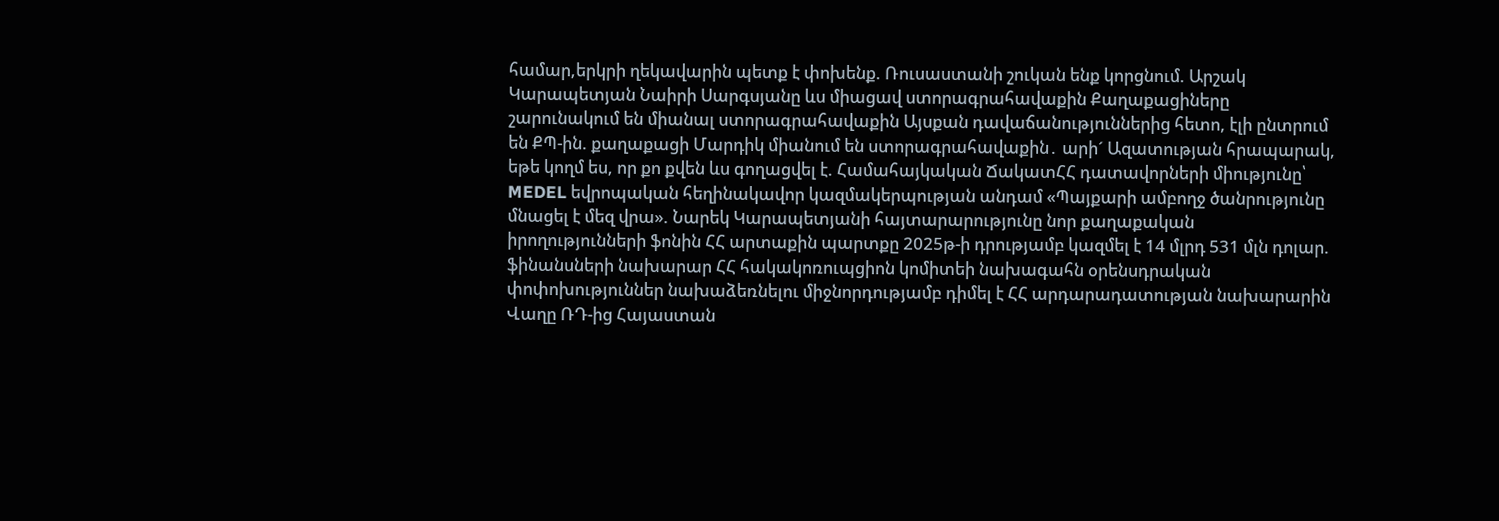համար,երկրի ղեկավարին պետք է փոխենք. Ռուսաստանի շուկան ենք կորցնում. Արշակ Կարապետյան Նաիրի Սարգսյանը ևս միացավ ստորագրահավաքին Քաղաքացիները շարունակում են միանալ ստորագրահավաքին Այսքան դավաճանություններից հետո, էլի ընտրում են ՔՊ-ին. քաղաքացի Մարդիկ միանում են ստորագրահավաքին․ արի´ Ազատության հրապարակ, եթե կողմ ես, որ քո քվեն ևս գողացվել է. Համահայկական ՃակատՀՀ դատավորների միությունը՝ MEDEL եվրոպական հեղինակավոր կազմակերպության անդամ «Պայքարի ամբողջ ծանրությունը մնացել է մեզ վրա». Նարեկ Կարապետյանի հայտարարությունը նոր քաղաքական իրողությունների ֆոնին ՀՀ արտաքին պարտքը 2025թ-ի դրությամբ կազմել է 14 մլրդ 531 մլն դոլար. ֆինանսների նախարար ՀՀ հակակոռուպցիոն կոմիտեի նախագահն օրենսդրական փոփոխություններ նախաձեռնելու միջնորդությամբ դիմել է ՀՀ արդարադատության նախարարին Վաղը ՌԴ-ից Հայաստան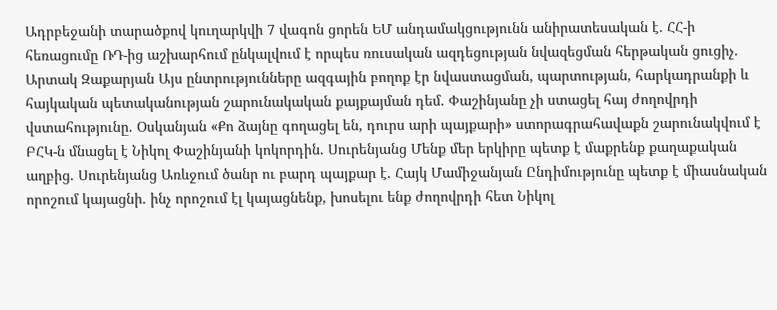Ադրբեջանի տարածքով կուղարկվի 7 վագոն ցորեն ԵՄ անդամակցությունն անիրատեսական է. ՀՀ-ի հեռացումը ՌԴ-ից աշխարհում ընկալվում է որպես ռուսական ազդեցության նվազեցման հերթական ցուցիչ. Արտակ Զաքարյան Այս ընտրությունները ազգային բողոք էր նվաստացման, պարտության, հարկադրանքի և հայկական պետականության շարունակական քայքայման դեմ. Փաշինյանը չի ստացել հայ ժողովրդի վստահությունը. Օսկանյան «Քո ձայնը գողացել են, դուրս արի պայքարի» ստորագրահավաքն շարունակվում է ԲՀԿ-ն մնացել է Նիկոլ Փաշինյանի կոկորդին. Սուրենյանց Մենք մեր երկիրը պետք է մաքրենք քաղաքական աղբից. Սուրենյանց Առևջում ծանր ու բարդ պայքար է. Հայկ Մամիջանյան Ընդիմությունը պետք է միասնական որոշում կայացնի. ինչ որոշում էլ կայացնենք, խոսելու ենք ժողովրդի հետ Նիկոլ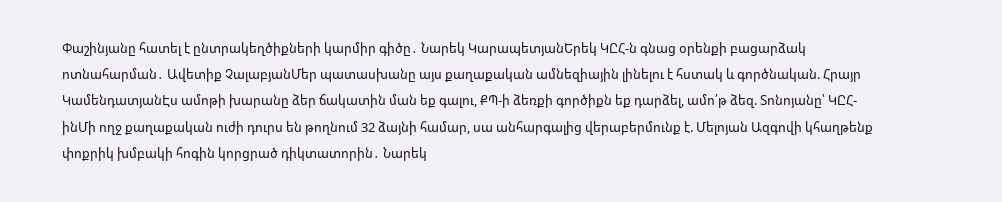Փաշինյանը հատել է ընտրակեղծիքների կարմիր գիծը․ Նարեկ ԿարապետյանԵրեկ ԿԸՀ-ն գնաց օրենքի բացարձակ ոտնահարման․ Ավետիք ՉալաբյանՄեր պատասխանը այս քաղաքական ամնեզիային լինելու է հստակ և գործնական. Հրայր ԿամենդատյանԷս ամոթի խարանը ձեր ճակատին ման եք գալու, ՔՊ-ի ձեռքի գործիքն եք դարձել, ամո՛թ ձեզ. Տոնոյանը՝ ԿԸՀ-ինՄի ողջ քաղաքական ուժի դուրս են թողնում 32 ձայնի համար, սա անհարգալից վերաբերմունք է. Մելոյան Ազգովի կհաղթենք փոքրիկ խմբակի հոգին կորցրած դիկտատորին․ Նարեկ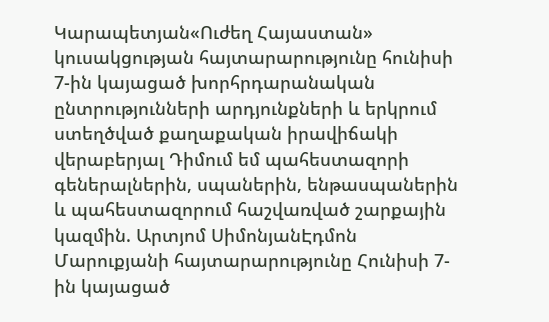Կարապետյան«Ուժեղ Հայաստան» կուսակցության հայտարարությունը հունիսի 7-ին կայացած խորհրդարանական ընտրությունների արդյունքների և երկրում ստեղծված քաղաքական իրավիճակի վերաբերյալ Դիմում եմ պահեստազորի գեներալներին, սպաներին, ենթասպաներին և պահեստազորում հաշվառված շարքային կազմին. Արտյոմ ՍիմոնյանԷդմոն Մարուքյանի հայտարարությունը Հունիսի 7-ին կայացած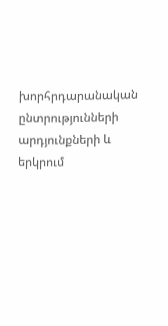խորհրդարանական ընտրությունների արդյունքների և երկրում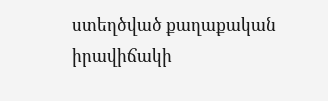ստեղծված քաղաքական իրավիճակի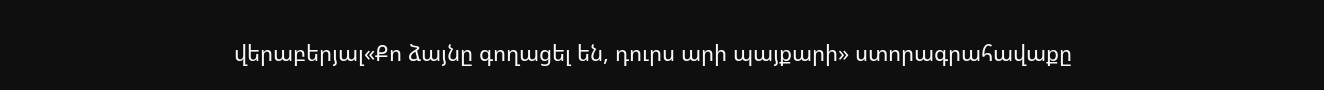վերաբերյալ«Քո ձայնը գողացել են, դուրս արի պայքարի» ստորագրահավաքը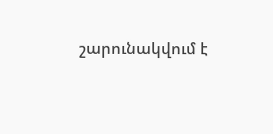շարունակվում է